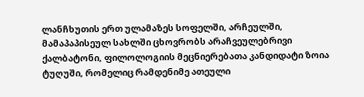ლანჩხუთის ერთ ულამაზეს სოფელში, არჩეულში, მამაპაპისეულ სახლში ცხოვრობს არაჩვეულებრივი ქალბატონი, ფილოლოგიის მეცნიერებათა კანდიდატი ზოია ტუღუში, რომელიც რამდენიმე ათეული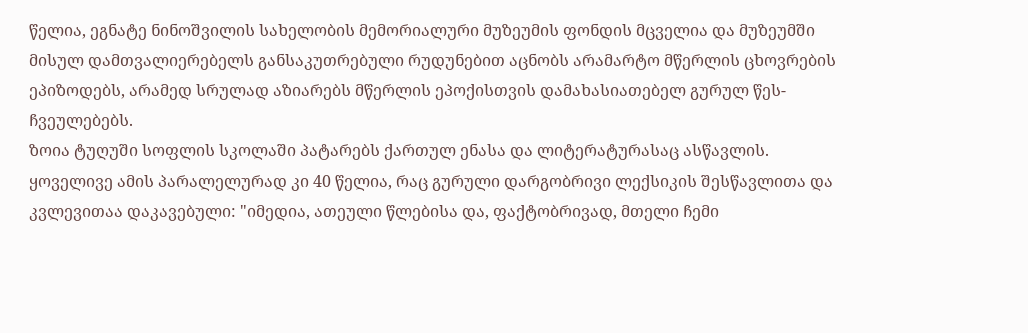წელია, ეგნატე ნინოშვილის სახელობის მემორიალური მუზეუმის ფონდის მცველია და მუზეუმში მისულ დამთვალიერებელს განსაკუთრებული რუდუნებით აცნობს არამარტო მწერლის ცხოვრების ეპიზოდებს, არამედ სრულად აზიარებს მწერლის ეპოქისთვის დამახასიათებელ გურულ წეს-ჩვეულებებს.
ზოია ტუღუში სოფლის სკოლაში პატარებს ქართულ ენასა და ლიტერატურასაც ასწავლის. ყოველივე ამის პარალელურად კი 40 წელია, რაც გურული დარგობრივი ლექსიკის შესწავლითა და კვლევითაა დაკავებული: "იმედია, ათეული წლებისა და, ფაქტობრივად, მთელი ჩემი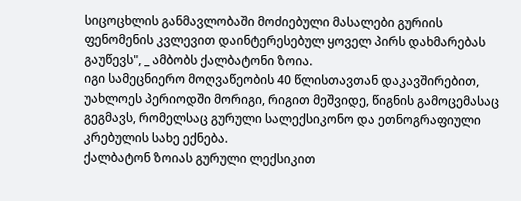სიცოცხლის განმავლობაში მოძიებული მასალები გურიის ფენომენის კვლევით დაინტერესებულ ყოველ პირს დახმარებას გაუწევს", _ ამბობს ქალბატონი ზოია.
იგი სამეცნიერო მოღვაწეობის 40 წლისთავთან დაკავშირებით, უახლოეს პერიოდში მორიგი, რიგით მეშვიდე, წიგნის გამოცემასაც გეგმავს, რომელსაც გურული სალექსიკონო და ეთნოგრაფიული კრებულის სახე ექნება.
ქალბატონ ზოიას გურული ლექსიკით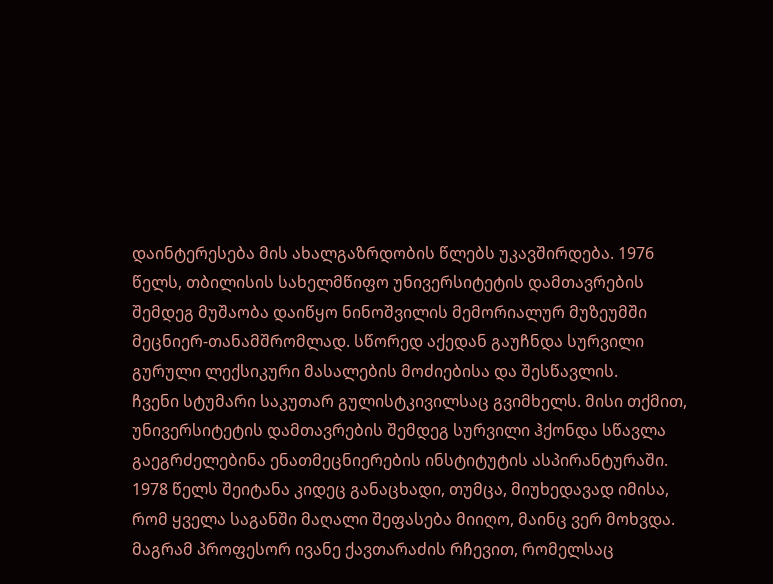დაინტერესება მის ახალგაზრდობის წლებს უკავშირდება. 1976 წელს, თბილისის სახელმწიფო უნივერსიტეტის დამთავრების შემდეგ მუშაობა დაიწყო ნინოშვილის მემორიალურ მუზეუმში მეცნიერ-თანამშრომლად. სწორედ აქედან გაუჩნდა სურვილი გურული ლექსიკური მასალების მოძიებისა და შესწავლის.
ჩვენი სტუმარი საკუთარ გულისტკივილსაც გვიმხელს. მისი თქმით, უნივერსიტეტის დამთავრების შემდეგ სურვილი ჰქონდა სწავლა გაეგრძელებინა ენათმეცნიერების ინსტიტუტის ასპირანტურაში. 1978 წელს შეიტანა კიდეც განაცხადი, თუმცა, მიუხედავად იმისა, რომ ყველა საგანში მაღალი შეფასება მიიღო, მაინც ვერ მოხვდა.
მაგრამ პროფესორ ივანე ქავთარაძის რჩევით, რომელსაც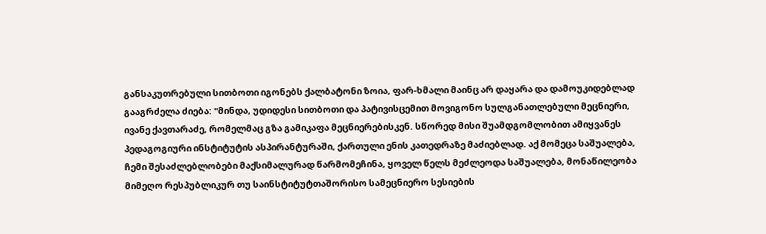განსაკუთრებული სითბოთი იგონებს ქალბატონი ზოია, ფარ-ხმალი მაინც არ დაყარა და დამოუკიდებლად გააგრძელა ძიება: "მინდა, უდიდესი სითბოთი და პატივისცემით მოვიგონო სულგანათლებული მეცნიერი, ივანე ქავთარაძე, რომელმაც გზა გამიკაფა მეცნიერებისკენ. სწორედ მისი შუამდგომლობით ამიყვანეს პედაგოგიური ინსტიტუტის ასპირანტურაში, ქართული ენის კათედრაზე მაძიებლად. აქ მომეცა საშუალება, ჩემი შესაძლებლობები მაქსიმალურად წარმომეჩინა, ყოველ წელს მეძლეოდა საშუალება, მონაწილეობა მიმეღო რესპუბლიკურ თუ საინსტიტუტთაშორისო სამეცნიერო სესიების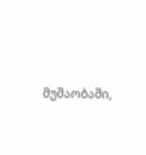მუშაობაში,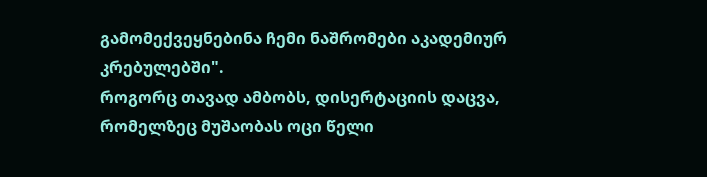გამომექვეყნებინა ჩემი ნაშრომები აკადემიურ კრებულებში".
როგორც თავად ამბობს, დისერტაციის დაცვა, რომელზეც მუშაობას ოცი წელი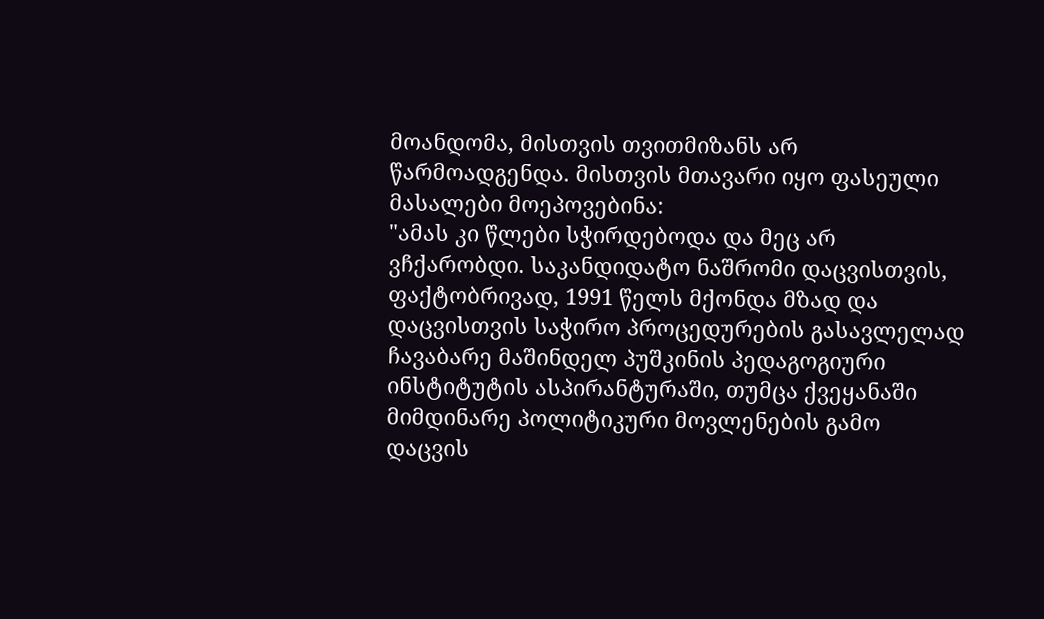მოანდომა, მისთვის თვითმიზანს არ წარმოადგენდა. მისთვის მთავარი იყო ფასეული მასალები მოეპოვებინა:
"ამას კი წლები სჭირდებოდა და მეც არ ვჩქარობდი. საკანდიდატო ნაშრომი დაცვისთვის, ფაქტობრივად, 1991 წელს მქონდა მზად და დაცვისთვის საჭირო პროცედურების გასავლელად ჩავაბარე მაშინდელ პუშკინის პედაგოგიური ინსტიტუტის ასპირანტურაში, თუმცა ქვეყანაში მიმდინარე პოლიტიკური მოვლენების გამო დაცვის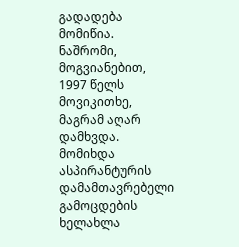გადადება მომიწია. ნაშრომი, მოგვიანებით, 1997 წელს მოვიკითხე, მაგრამ აღარ დამხვდა. მომიხდა ასპირანტურის დამამთავრებელი გამოცდების ხელახლა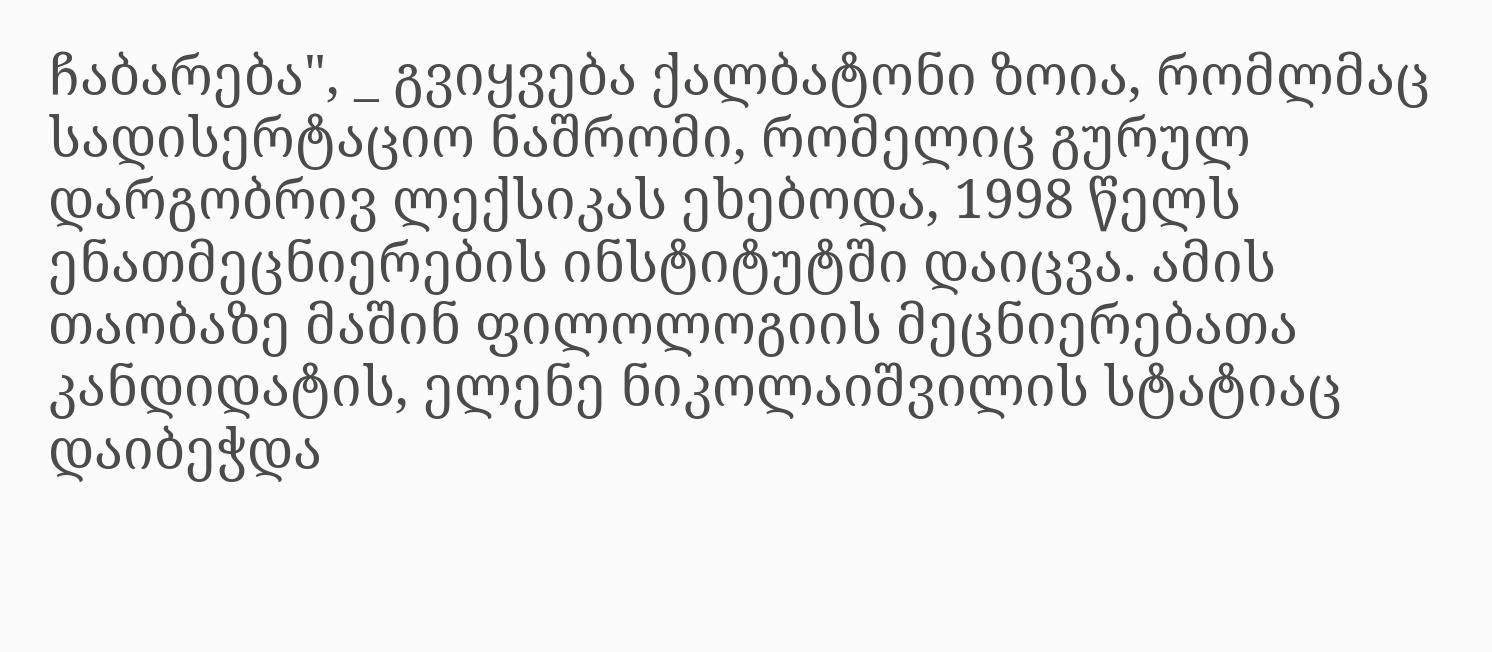ჩაბარება", _ გვიყვება ქალბატონი ზოია, რომლმაც სადისერტაციო ნაშრომი, რომელიც გურულ დარგობრივ ლექსიკას ეხებოდა, 1998 წელს ენათმეცნიერების ინსტიტუტში დაიცვა. ამის თაობაზე მაშინ ფილოლოგიის მეცნიერებათა კანდიდატის, ელენე ნიკოლაიშვილის სტატიაც დაიბეჭდა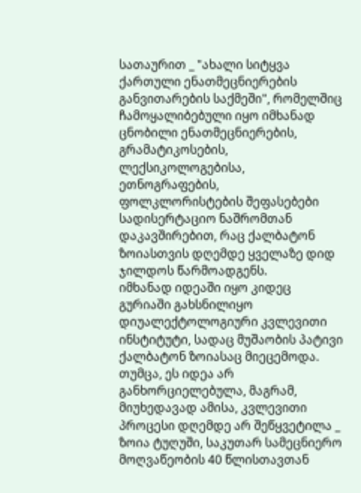სათაურით _ "ახალი სიტყვა ქართული ენათმეცნიერების განვითარების საქმეში", რომელშიც ჩამოყალიბებული იყო იმხანად ცნობილი ენათმეცნიერების, გრამატიკოსების, ლექსიკოლოგებისა, ეთნოგრაფების, ფოლკლორისტების შეფასებები სადისერტაციო ნაშრომთან დაკავშირებით, რაც ქალბატონ ზოიასთვის დღემდე ყველაზე დიდ ჯილდოს წარმოადგენს.
იმხანად იდეაში იყო კიდეც გურიაში გახსნილიყო დიუალექტოლოგიური კვლევითი ინსტიტუტი, სადაც მუშაობის პატივი ქალბატონ ზოიასაც მიეცემოდა. თუმცა, ეს იდეა არ განხორციელებულა, მაგრამ, მიუხედავად ამისა, კვლევითი პროცესი დღემდე არ შეწყვეტილა _ ზოია ტუღუში, საკუთარ სამეცნიერო მოღვაწეობის 40 წლისთავთან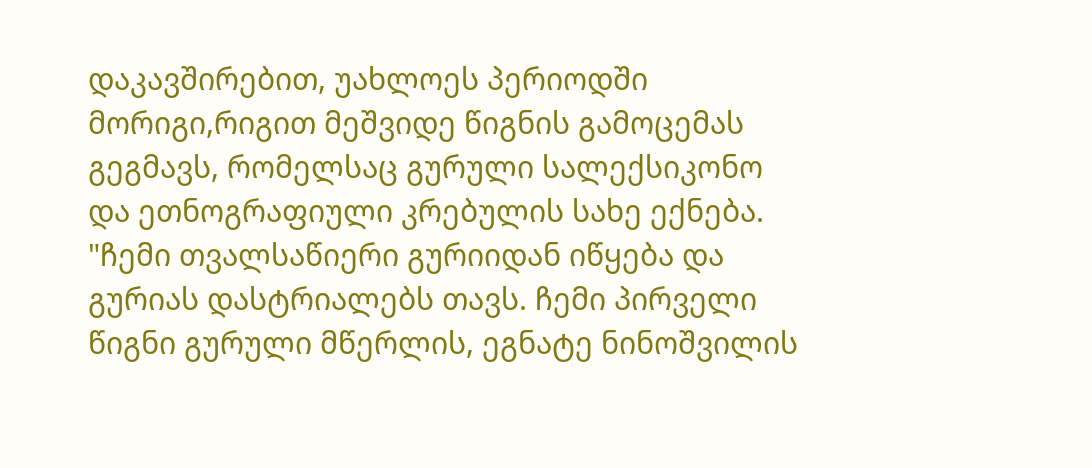დაკავშირებით, უახლოეს პერიოდში მორიგი,რიგით მეშვიდე წიგნის გამოცემას გეგმავს, რომელსაც გურული სალექსიკონო და ეთნოგრაფიული კრებულის სახე ექნება.
"ჩემი თვალსაწიერი გურიიდან იწყება და გურიას დასტრიალებს თავს. ჩემი პირველი წიგნი გურული მწერლის, ეგნატე ნინოშვილის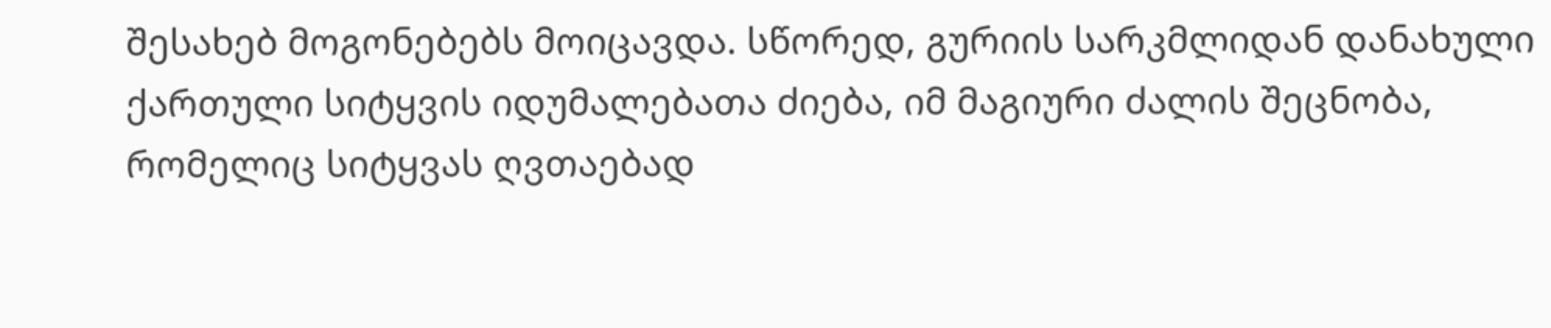შესახებ მოგონებებს მოიცავდა. სწორედ, გურიის სარკმლიდან დანახული ქართული სიტყვის იდუმალებათა ძიება, იმ მაგიური ძალის შეცნობა, რომელიც სიტყვას ღვთაებად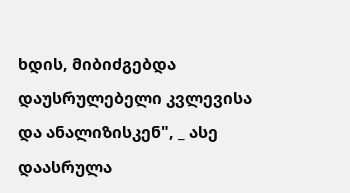ხდის, მიბიძგებდა დაუსრულებელი კვლევისა და ანალიზისკენ", _ ასე დაასრულა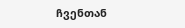ჩვენთან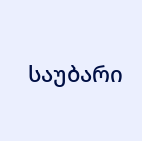საუბარი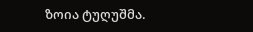ზოია ტუღუშმა.